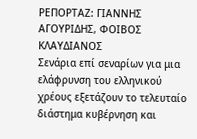ΡΕΠΟΡΤΑΖ: ΓΙΑΝΝΗΣ ΑΓΟΥΡΙΔΗΣ, ΦΟΙΒΟΣ ΚΛΑΥΔΙΑΝΟΣ
Σενάρια επί σεναρίων για μια ελάφρυνση του ελληνικού χρέους εξετάζουν το τελευταίο διάστημα κυβέρνηση και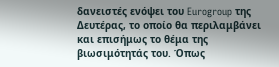δανειστές ενόψει του Eurogroup της Δευτέρας, το οποίο θα περιλαμβάνει και επισήμως το θέμα της βιωσιμότητάς του. Όπως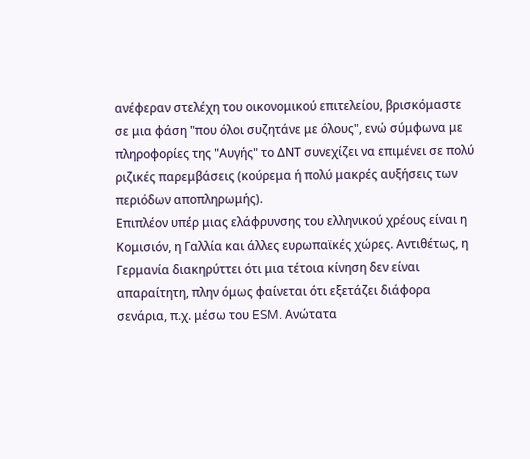ανέφεραν στελέχη του οικονομικού επιτελείου, βρισκόμαστε σε μια φάση "που όλοι συζητάνε με όλους", ενώ σύμφωνα με πληροφορίες της "Αυγής" το ΔΝΤ συνεχίζει να επιμένει σε πολύ ριζικές παρεμβάσεις (κούρεμα ή πολύ μακρές αυξήσεις των περιόδων αποπληρωμής).
Επιπλέον υπέρ μιας ελάφρυνσης του ελληνικού χρέους είναι η Κομισιόν, η Γαλλία και άλλες ευρωπαϊκές χώρες. Αντιθέτως, η Γερμανία διακηρύττει ότι μια τέτοια κίνηση δεν είναι απαραίτητη, πλην όμως φαίνεται ότι εξετάζει διάφορα σενάρια, π.χ. μέσω του ESM. Ανώτατα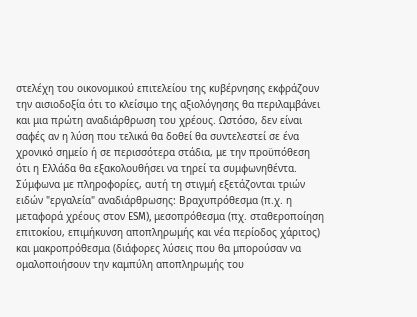στελέχη του οικονομικού επιτελείου της κυβέρνησης εκφράζουν την αισιοδοξία ότι το κλείσιμο της αξιολόγησης θα περιλαμβάνει και μια πρώτη αναδιάρθρωση του χρέους. Ωστόσο, δεν είναι σαφές αν η λύση που τελικά θα δοθεί θα συντελεστεί σε ένα χρονικό σημείο ή σε περισσότερα στάδια, με την προϋπόθεση ότι η Ελλάδα θα εξακολουθήσει να τηρεί τα συμφωνηθέντα.
Σύμφωνα με πληροφορίες, αυτή τη στιγμή εξετάζονται τριών ειδών "εργαλεία" αναδιάρθρωσης: Βραχυπρόθεσμα (π.χ. η μεταφορά χρέους στον ESM), μεσοπρόθεσμα (πχ. σταθεροποίηση επιτοκίου, επιμήκυνση αποπληρωμής και νέα περίοδος χάριτος) και μακροπρόθεσμα (διάφορες λύσεις που θα μπορούσαν να ομαλοποιήσουν την καμπύλη αποπληρωμής του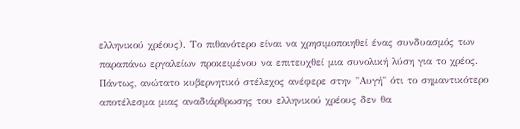ελληνικού χρέους). Το πιθανότερο είναι να χρησιμοποιηθεί ένας συνδυασμός των παραπάνω εργαλείων προκειμένου να επιτευχθεί μια συνολική λύση για το χρέος.
Πάντως, ανώτατο κυβερνητικό στέλεχος ανέφερε στην "Αυγή" ότι το σημαντικότερο αποτέλεσμα μιας αναδιάρθρωσης του ελληνικού χρέους δεν θα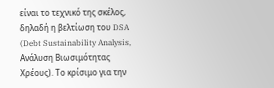είναι το τεχνικό της σκέλος, δηλαδή η βελτίωση του DSA (Debt Sustainability Analysis, Ανάλυση Βιωσιμότητας Χρέους). Το κρίσιμο για την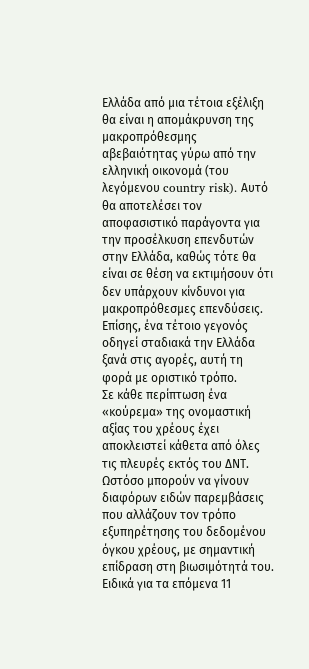Ελλάδα από μια τέτοια εξέλιξη θα είναι η απομάκρυνση της μακροπρόθεσμης αβεβαιότητας γύρω από την ελληνική οικονομά (του λεγόμενου country risk). Αυτό θα αποτελέσει τον αποφασιστικό παράγοντα για την προσέλκυση επενδυτών στην Ελλάδα, καθώς τότε θα είναι σε θέση να εκτιμήσουν ότι δεν υπάρχουν κίνδυνοι για μακροπρόθεσμες επενδύσεις. Επίσης, ένα τέτοιο γεγονός οδηγεί σταδιακά την Ελλάδα ξανά στις αγορές, αυτή τη φορά με οριστικό τρόπο.
Σε κάθε περίπτωση ένα «κούρεμα» της ονομαστική αξίας του χρέους έχει αποκλειστεί κάθετα από όλες τις πλευρές εκτός του ΔΝΤ. Ωστόσο μπορούν να γίνουν διαφόρων ειδών παρεμβάσεις που αλλάζουν τον τρόπο εξυπηρέτησης του δεδομένου όγκου χρέους, με σημαντική επίδραση στη βιωσιμότητά του. Ειδικά για τα επόμενα 11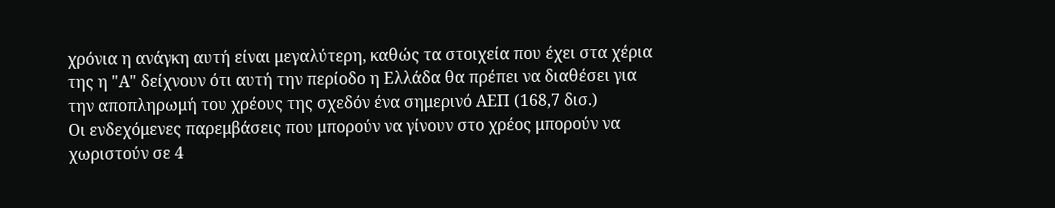χρόνια η ανάγκη αυτή είναι μεγαλύτερη, καθώς τα στοιχεία που έχει στα χέρια της η "Α" δείχνουν ότι αυτή την περίοδο η Ελλάδα θα πρέπει να διαθέσει για την αποπληρωμή του χρέους της σχεδόν ένα σημερινό ΑΕΠ (168,7 δισ.)
Οι ενδεχόμενες παρεμβάσεις που μπορούν να γίνουν στο χρέος μπορούν να χωριστούν σε 4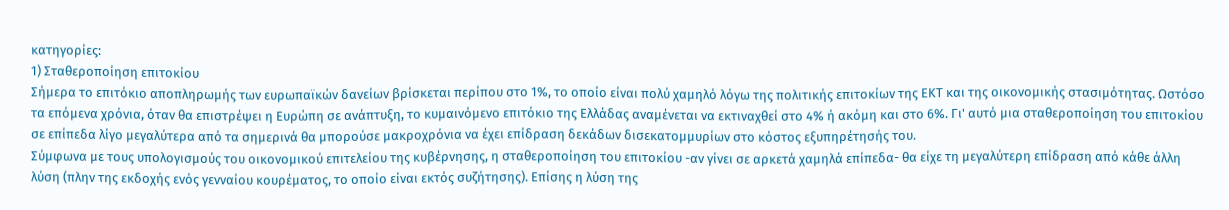κατηγορίες:
1) Σταθεροποίηση επιτοκίου
Σήμερα το επιτόκιο αποπληρωμής των ευρωπαϊκών δανείων βρίσκεται περίπου στο 1%, το οποίο είναι πολύ χαμηλό λόγω της πολιτικής επιτοκίων της ΕΚΤ και της οικονομικής στασιμότητας. Ωστόσο τα επόμενα χρόνια, όταν θα επιστρέψει η Ευρώπη σε ανάπτυξη, το κυμαινόμενο επιτόκιο της Ελλάδας αναμένεται να εκτιναχθεί στο 4% ή ακόμη και στο 6%. Γι' αυτό μια σταθεροποίηση του επιτοκίου σε επίπεδα λίγο μεγαλύτερα από τα σημερινά θα μπορούσε μακροχρόνια να έχει επίδραση δεκάδων δισεκατομμυρίων στο κόστος εξυπηρέτησής του.
Σύμφωνα με τους υπολογισμούς του οικονομικού επιτελείου της κυβέρνησης, η σταθεροποίηση του επιτοκίου -αν γίνει σε αρκετά χαμηλά επίπεδα- θα είχε τη μεγαλύτερη επίδραση από κάθε άλλη λύση (πλην της εκδοχής ενός γενναίου κουρέματος, το οποίο είναι εκτός συζήτησης). Επίσης η λύση της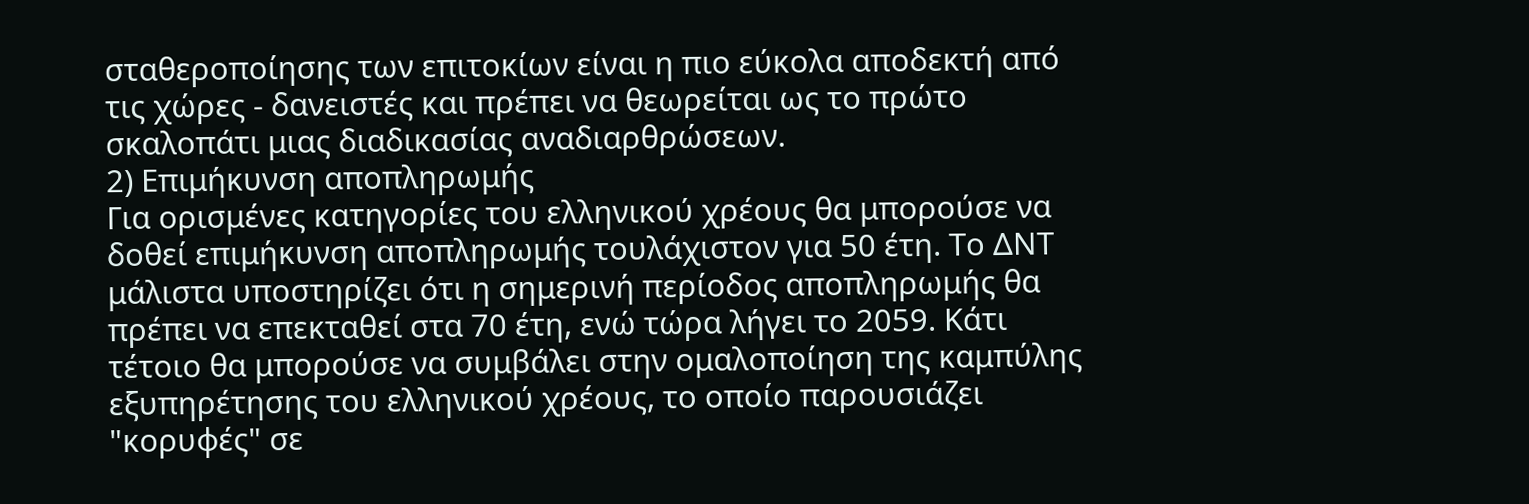σταθεροποίησης των επιτοκίων είναι η πιο εύκολα αποδεκτή από τις χώρες - δανειστές και πρέπει να θεωρείται ως το πρώτο σκαλοπάτι μιας διαδικασίας αναδιαρθρώσεων.
2) Επιμήκυνση αποπληρωμής
Για ορισμένες κατηγορίες του ελληνικού χρέους θα μπορούσε να δοθεί επιμήκυνση αποπληρωμής τουλάχιστον για 50 έτη. Το ΔΝΤ μάλιστα υποστηρίζει ότι η σημερινή περίοδος αποπληρωμής θα πρέπει να επεκταθεί στα 70 έτη, ενώ τώρα λήγει το 2059. Κάτι τέτοιο θα μπορούσε να συμβάλει στην ομαλοποίηση της καμπύλης εξυπηρέτησης του ελληνικού χρέους, το οποίο παρουσιάζει "κορυφές" σε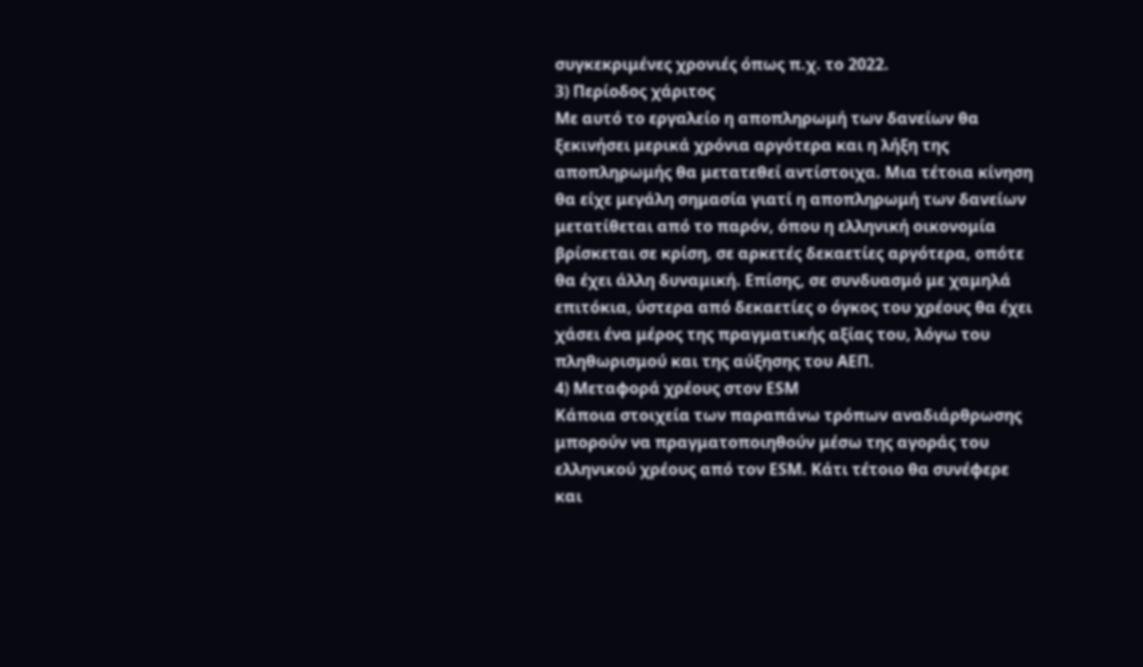συγκεκριμένες χρονιές όπως π.χ. το 2022.
3) Περίοδος χάριτος
Με αυτό το εργαλείο η αποπληρωμή των δανείων θα ξεκινήσει μερικά χρόνια αργότερα και η λήξη της αποπληρωμής θα μετατεθεί αντίστοιχα. Μια τέτοια κίνηση θα είχε μεγάλη σημασία γιατί η αποπληρωμή των δανείων μετατίθεται από το παρόν, όπου η ελληνική οικονομία βρίσκεται σε κρίση, σε αρκετές δεκαετίες αργότερα, οπότε θα έχει άλλη δυναμική. Επίσης, σε συνδυασμό με χαμηλά επιτόκια, ύστερα από δεκαετίες ο όγκος του χρέους θα έχει χάσει ένα μέρος της πραγματικής αξίας του, λόγω του πληθωρισμού και της αύξησης του ΑΕΠ.
4) Μεταφορά χρέους στον ESM
Κάποια στοιχεία των παραπάνω τρόπων αναδιάρθρωσης μπορούν να πραγματοποιηθούν μέσω της αγοράς του ελληνικού χρέους από τον ESM. Κάτι τέτοιο θα συνέφερε και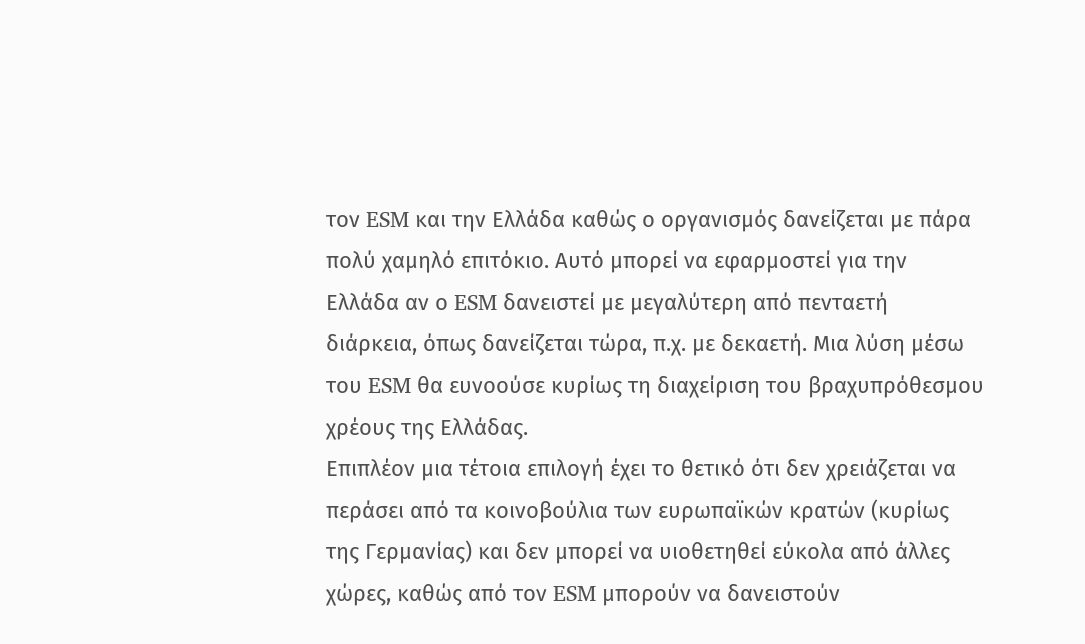τον ESM και την Ελλάδα καθώς ο οργανισμός δανείζεται με πάρα πολύ χαμηλό επιτόκιο. Αυτό μπορεί να εφαρμοστεί για την Ελλάδα αν ο ESM δανειστεί με μεγαλύτερη από πενταετή διάρκεια, όπως δανείζεται τώρα, π.χ. με δεκαετή. Μια λύση μέσω του ESM θα ευνοούσε κυρίως τη διαχείριση του βραχυπρόθεσμου χρέους της Ελλάδας.
Επιπλέον μια τέτοια επιλογή έχει το θετικό ότι δεν χρειάζεται να περάσει από τα κοινοβούλια των ευρωπαϊκών κρατών (κυρίως της Γερμανίας) και δεν μπορεί να υιοθετηθεί εύκολα από άλλες χώρες, καθώς από τον ESM μπορούν να δανειστούν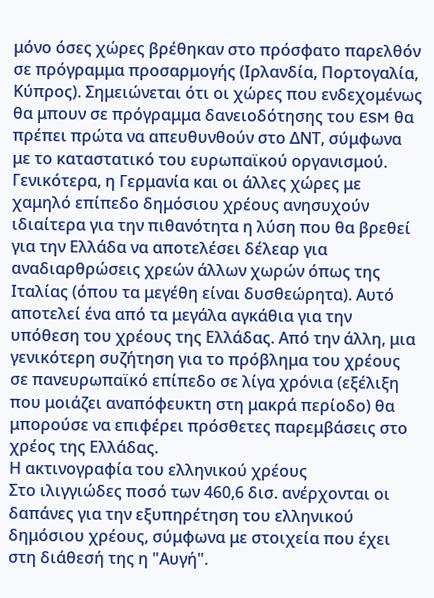μόνο όσες χώρες βρέθηκαν στο πρόσφατο παρελθόν σε πρόγραμμα προσαρμογής (Ιρλανδία, Πορτογαλία, Κύπρος). Σημειώνεται ότι οι χώρες που ενδεχομένως θα μπουν σε πρόγραμμα δανειοδότησης του ESM θα πρέπει πρώτα να απευθυνθούν στο ΔΝΤ, σύμφωνα με το καταστατικό του ευρωπαϊκού οργανισμού.
Γενικότερα, η Γερμανία και οι άλλες χώρες με χαμηλό επίπεδο δημόσιου χρέους ανησυχούν ιδιαίτερα για την πιθανότητα η λύση που θα βρεθεί για την Ελλάδα να αποτελέσει δέλεαρ για αναδιαρθρώσεις χρεών άλλων χωρών όπως της Ιταλίας (όπου τα μεγέθη είναι δυσθεώρητα). Αυτό αποτελεί ένα από τα μεγάλα αγκάθια για την υπόθεση του χρέους της Ελλάδας. Από την άλλη, μια γενικότερη συζήτηση για το πρόβλημα του χρέους σε πανευρωπαϊκό επίπεδο σε λίγα χρόνια (εξέλιξη που μοιάζει αναπόφευκτη στη μακρά περίοδο) θα μπορούσε να επιφέρει πρόσθετες παρεμβάσεις στο χρέος της Ελλάδας.
Η ακτινογραφία του ελληνικού χρέους
Στο ιλιγγιώδες ποσό των 460,6 δισ. ανέρχονται οι δαπάνες για την εξυπηρέτηση του ελληνικού δημόσιου χρέους, σύμφωνα με στοιχεία που έχει στη διάθεσή της η "Αυγή".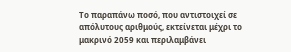Το παραπάνω ποσό, που αντιστοιχεί σε απόλυτους αριθμούς, εκτείνεται μέχρι το μακρινό 2059 και περιλαμβάνει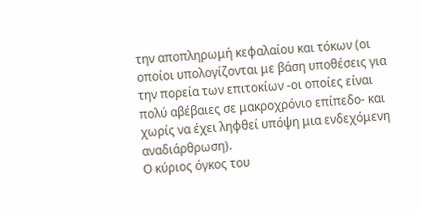την αποπληρωμή κεφαλαίου και τόκων (οι οποίοι υπολογίζονται με βάση υποθέσεις για την πορεία των επιτοκίων -οι οποίες είναι πολύ αβέβαιες σε μακροχρόνιο επίπεδο- και χωρίς να έχει ληφθεί υπόψη μια ενδεχόμενη αναδιάρθρωση).
Ο κύριος όγκος του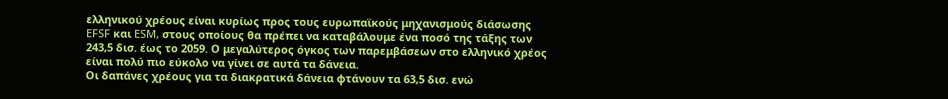ελληνικού χρέους είναι κυρίως προς τους ευρωπαϊκούς μηχανισμούς διάσωσης EFSF και ESM, στους οποίους θα πρέπει να καταβάλουμε ένα ποσό της τάξης των 243,5 δισ. έως το 2059. Ο μεγαλύτερος όγκος των παρεμβάσεων στο ελληνικό χρέος είναι πολύ πιο εύκολο να γίνει σε αυτά τα δάνεια.
Οι δαπάνες χρέους για τα διακρατικά δάνεια φτάνουν τα 63,5 δισ. ενώ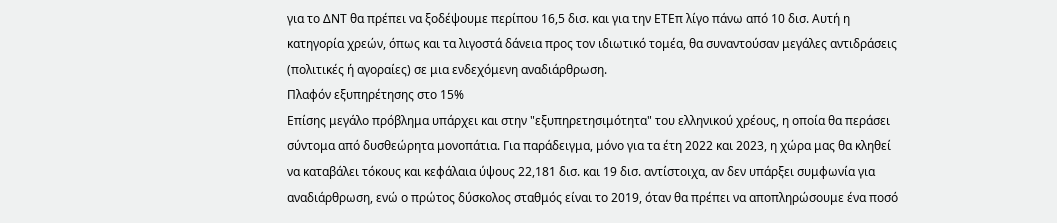για το ΔΝΤ θα πρέπει να ξοδέψουμε περίπου 16,5 δισ. και για την ΕΤΕπ λίγο πάνω από 10 δισ. Αυτή η κατηγορία χρεών, όπως και τα λιγοστά δάνεια προς τον ιδιωτικό τομέα, θα συναντούσαν μεγάλες αντιδράσεις (πολιτικές ή αγοραίες) σε μια ενδεχόμενη αναδιάρθρωση.
Πλαφόν εξυπηρέτησης στο 15%
Επίσης μεγάλο πρόβλημα υπάρχει και στην "εξυπηρετησιμότητα" του ελληνικού χρέους, η οποία θα περάσει σύντομα από δυσθεώρητα μονοπάτια. Για παράδειγμα, μόνο για τα έτη 2022 και 2023, η χώρα μας θα κληθεί να καταβάλει τόκους και κεφάλαια ύψους 22,181 δισ. και 19 δισ. αντίστοιχα, αν δεν υπάρξει συμφωνία για αναδιάρθρωση, ενώ ο πρώτος δύσκολος σταθμός είναι το 2019, όταν θα πρέπει να αποπληρώσουμε ένα ποσό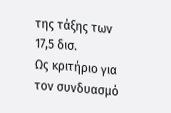της τάξης των 17,5 δισ.
Ως κριτήριο για τον συνδυασμό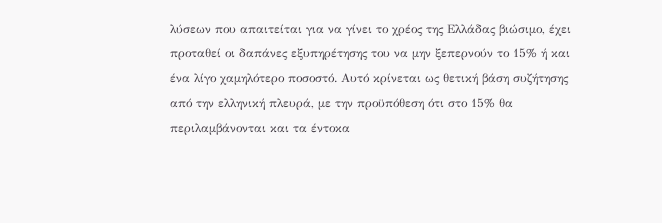λύσεων που απαιτείται για να γίνει το χρέος της Ελλάδας βιώσιμο, έχει προταθεί οι δαπάνες εξυπηρέτησης του να μην ξεπερνούν το 15% ή και ένα λίγο χαμηλότερο ποσοστό. Αυτό κρίνεται ως θετική βάση συζήτησης από την ελληνική πλευρά, με την προϋπόθεση ότι στο 15% θα περιλαμβάνονται και τα έντοκα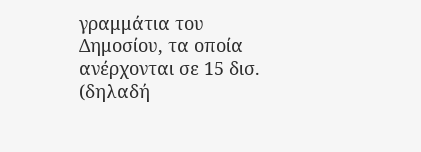γραμμάτια του Δημοσίου, τα οποία ανέρχονται σε 15 δισ. (δηλαδή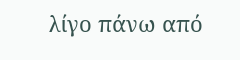λίγο πάνω από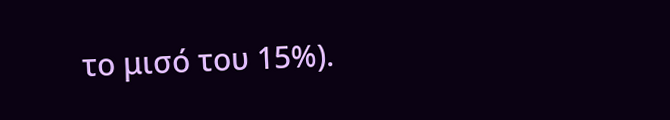το μισό του 15%).